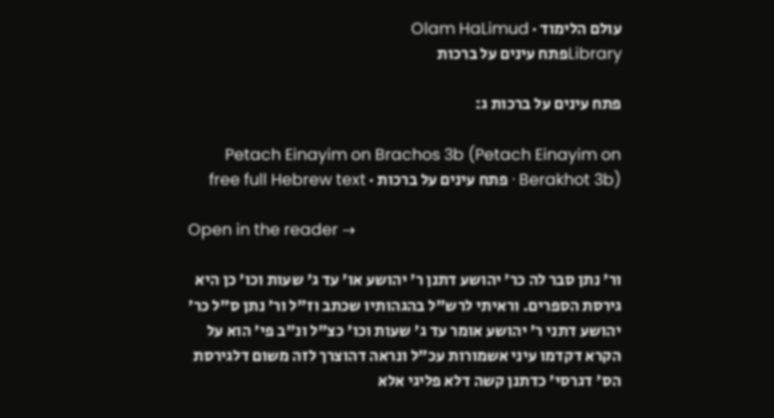עולם הלימוד · Olam HaLimud
Libraryפתח עינים על ברכות

פתח עינים על ברכות ג:

Petach Einayim on Brachos 3b (Petach Einayim on Berakhot 3b) · פתח עינים על ברכות · free full Hebrew text

Open in the reader →

ור' נתן סבר לה כר' יהושע דתנן ר' יהושע או' עד ג' שעות וכו' כן היא גירסת הספרים. וראיתי לרש"ל בהגהותיו שכתב וז"ל ור' נתן ס"ל כר' יהושע דתני ר' יהושע אומר עד ג' שעות וכו' כצ"ל ונ"ב פי' הוא על הקרא דקדמו עיני אשמורות עכ"ל ונראה דהוצרך לזה משום דלגירסת הס' דגרסי' כדתנן קשה דלא פליגי אלא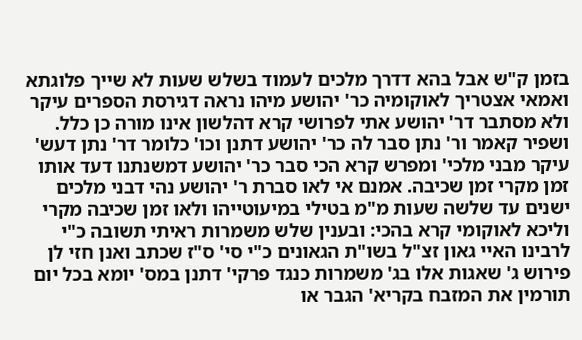בזמן ק"ש אבל בהא דדרך מלכים לעמוד בשלש שעות לא שייך פלוגתא ואמאי אצטריך לאוקומיה כר' יהושע מיהו נראה דגירסת הספרים עיקר ולא מסתבר דר' יהושע אתי לפרושי קרא דהלשון אינו מורה כן כלל. ושפיר קאמר ור' נתן סבר לה כר' יהושע דתנן וכו' כלומר דר' נתן דעש' עיקר מבני מלכי' ומפרש קרא הכי סבר כר' יהושע דמשנתנו דעד אותו זמן מקרי זמן שכיבה. אמנם אי לאו סברת ר' יהושע נהי דבני מלכים ישנים עד שלשה שעות מ"מ בטילי במיעוטייהו ולאו זמן שכיבה מקרי וליכא לאוקומי קרא בהכי: ובענין שלש משמרות ראיתי תשובה כ"י לרבינו האיי גאון זצ"ל בשו"ת הגאונים כ"י סי' ס"ז שכתב ואנן חזי לן פירוש ג' שאגות אלו בג' משמרות כנגד פרקי' דתנן במס' יומא בכל יום תורמין את המזבח בקריא' הגבר או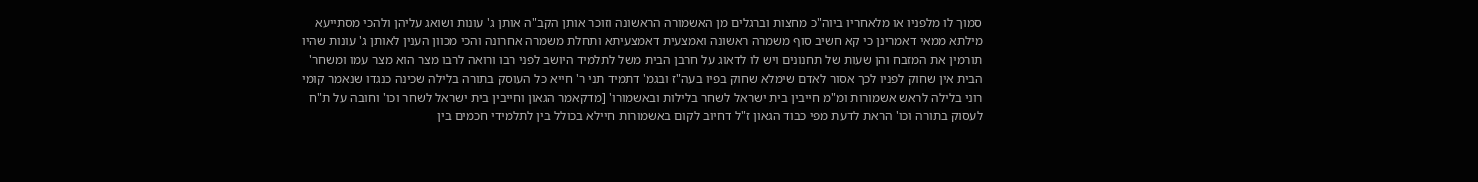סמוך לו מלפניו או מלאחריו ביוה"כ מחצות וברגלים מן האשמורה הראשונה וזוכר אותן הקב"ה אותן ג' עונות ושואג עליהן ולהכי מסתייעא מילתא ממאי דאמרינן כי קא חשיב סוף משמרה ראשונה ואמצעית דאמצעיתא ותחלת משמרה אחרונה והכי מכוון הענין לאותן ג' עונות שהיו תורמין את המזבח והן שעות של תחנונים ויש לו לדאוג על חרבן הבית משל לתלמיד היושב לפני רבו ורואה לרבו מצר הוא מצר עמו ומשחר' הבית אין שחוק לפניו לכך אסור לאדם שימלא שחוק בפיו בעה"ז ובגמ' דתמיד תני ר' חייא כל העוסק בתורה בלילה שכינה כנגדו שנאמר קומי רוני בלילה לראש אשמורות ומ"מ חייבין בית ישראל לשחר בלילות ובאשמורו' [מדקאמר הגאון וחייבין בית ישראל לשחר וכו' וחובה על ת"ח לעסוק בתורה וכו' הראת לדעת מפי כבוד הגאון ז"ל דחיוב לקום באשמורות חיילא בכולל בין לתלמידי חכמים בין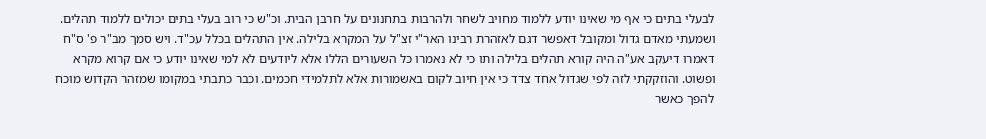לבעלי בתים כי אף מי שאינו יודע ללמוד מחויב לשחר ולהרבות בתחנונים על חרבן הבית. וכ"ש כי רוב בעלי בתים יכולים ללמוד תהלים. ושמעתי מאדם גדול ומקובל דאפשר דגם לאזהרת רבינו האר"י זצ"ל על המקרא בלילה. אין התהלים בכלל עכ"ד. ויש סמך מב"ר פ' ס"ח דאמרו דיעקב אע"ה היה קורא תהלים בלילה ותו כי לא נאמרו כל השעורים הללו אלא ליודעים לא למי שאינו יודע כי אם קרוא מקרא ופשוט. והוזקקתי לזה לפי שגדול אחד צדד כי אין חיוב לקום באשמורות אלא לתלמידי חכמים. וכבר כתבתי במקומו שמזהר הקדוש מוכח להפך כאשר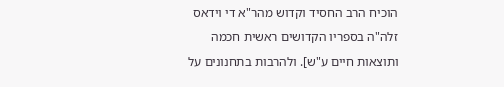הוכיח הרב החסיד וקדוש מהר"א די וידאס זלה"ה בספריו הקדושים ראשית חכמה ותוצאות חיים ע"ש]. ולהרבות בתחנונים על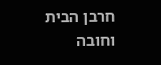חרבן הבית וחובה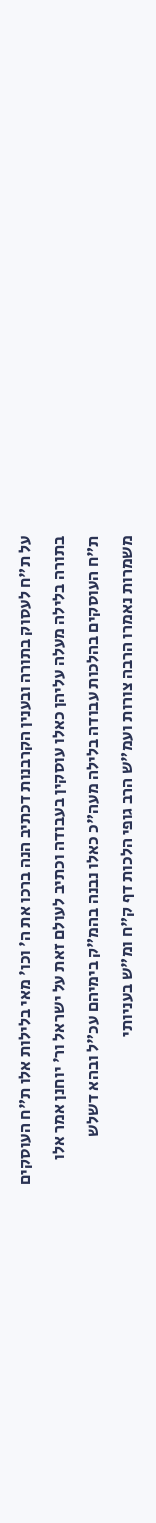על ת"ח לעסוק בתורה ובענין הקרבנות דכתיב הנה ברכו את ה' וכו' מאי בלילות אלו ת"ח העוסקים בתורה בלילה מעלה עליהן כאלו עוסקין בעבודה וכתיב לעולם זאת על ישראל ור' יוחנן אמר אלו ת"ח העוסקים בהלכות עבודה בלילה מעה"כ כאלו נבנה בהמ"ק בימיהם עכ"ל ובהא דשלש משמרות נאמרו הרבה צורות ועמ"ש הרב גופי הלכות דף ק"ח ומ"ש בעניותי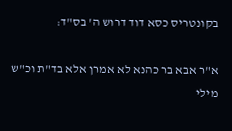בקונטריס כסא דוד דרוש ה' בס"ד:

א"ר אבא בר כהנא לא אמרן אלא בד"ת וכ"ש מילי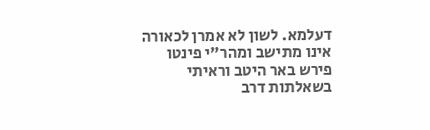דעלמא. לשון לא אמרן לכאורה אינו מתישב ומהר"י פינטו פירש באר היטב וראיתי בשאלתות דרב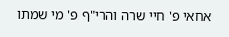אחאי פ' חיי שרה והרי"ף פ' מי שמתו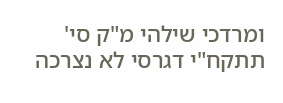ומרדכי שילהי מ"ק סי' תתקח"י דגרסי לא נצרכה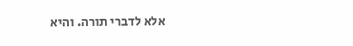אלא לדברי תורה. והיא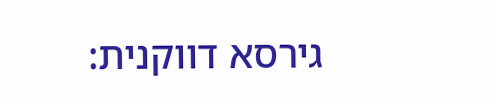גירסא דווקנית: